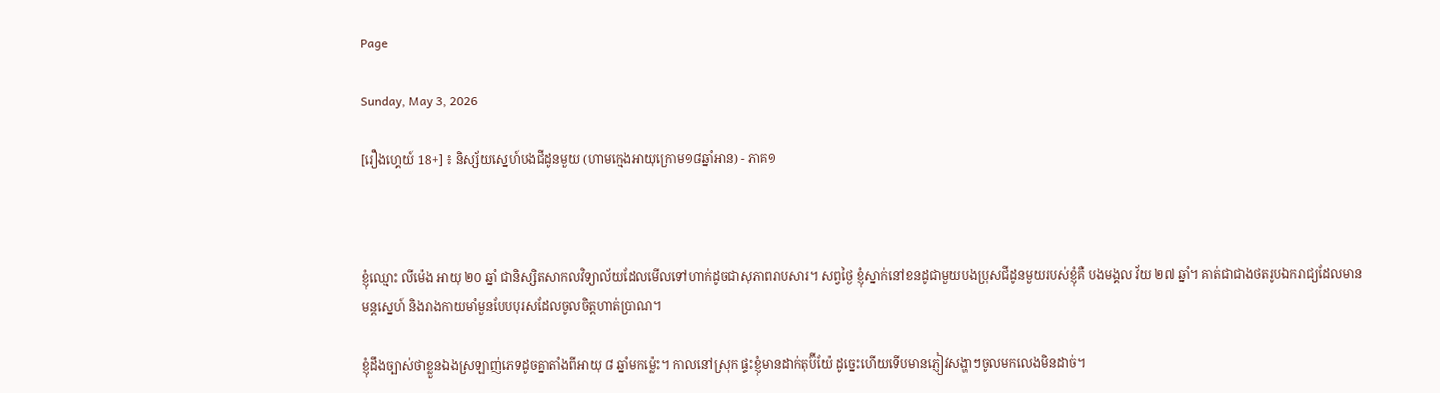Page

Sunday, May 3, 2026

[រឿងហ្គេយ៍ 18+] ៖ និស្ស័យស្នេហ៍បងជីដូនមួយ (ហាមក្មេងអាយុក្រោម១៨ឆ្នាំអាន) - ភាគ១



ខ្ញុំឈ្មោះ លីម៉េង អាយុ ២០ ឆ្នាំ ជានិស្សិតសាកលវិទ្យាល័យដែលមើលទៅហាក់ដូចជាសុភាពរាបសារ។ សព្វថ្ងៃ ខ្ញុំស្នាក់នៅខនដូជាមួយបងប្រុសជីដូនមួយរបស់ខ្ញុំគឺ បងមង្គល វ័យ ២៧ ឆ្នាំ។ គាត់ជាជាងថតរូបឯករាជ្យដែលមានមន្តស្នេហ៍ និងរាងកាយមាំមួនបែបបុរសដែលចូលចិត្តហាត់ប្រាណ។

ខ្ញុំដឹងច្បាស់ថាខ្លួនឯងស្រឡាញ់ភេទដូចគ្នាតាំងពីអាយុ ៨ ឆ្នាំមកម្ល៉េះ។ កាលនៅស្រុក ផ្ទះខ្ញុំមានដាក់តុប៊ីយ៉ែ ដូច្នេះហើយទើបមានភ្ញៀវសង្ហាៗចូលមកលេងមិនដាច់។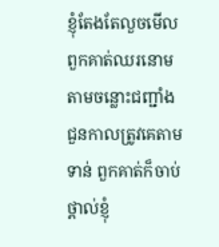ខ្ញុំតែងតែលួចមើលពួកគាត់ឈរនោមតាមចន្លោះជញ្ជាំង ជួនកាលត្រូវគេតាមទាន់ ពួកគាត់ក៏ចាប់ថ្ពាល់ខ្ញុំ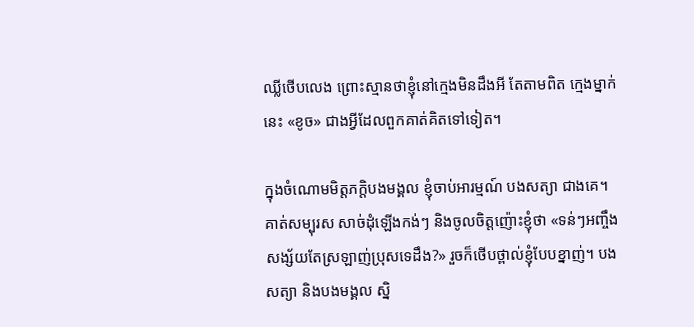ឈ្លីថើបលេង ព្រោះស្មានថាខ្ញុំនៅក្មេងមិនដឹងអី តែតាមពិត ក្មេងម្នាក់នេះ «ខូច» ជាងអ្វីដែលពួកគាត់គិតទៅទៀត។

ក្នុងចំណោមមិត្តភក្តិបងមង្គល ខ្ញុំចាប់អារម្មណ៍ បងសត្យា ជាងគេ។ គាត់សម្បុរស សាច់ដុំឡើងកង់ៗ និងចូលចិត្តញ៉ោះខ្ញុំថា «ទន់ៗអញ្ចឹង សង្ស័យតែស្រឡាញ់ប្រុសទេដឹង?» រួចក៏ថើបថ្ពាល់ខ្ញុំបែបខ្នាញ់។ បងសត្យា និងបងមង្គល ស្និ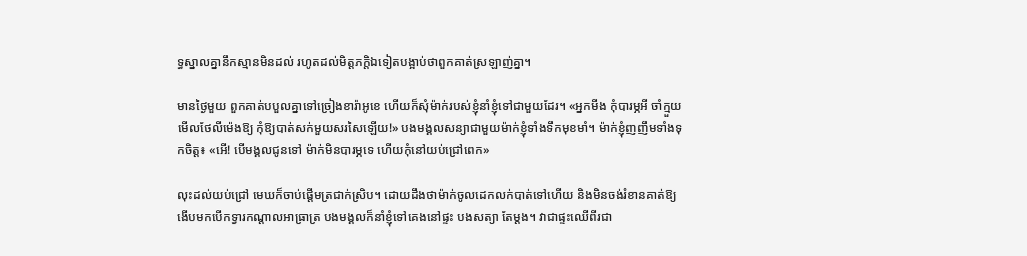ទ្ធស្នាលគ្នានឹកស្មានមិនដល់ រហូតដល់មិត្តភក្តិឯទៀតបង្អាប់ថាពួកគាត់ស្រឡាញ់គ្នា។

មានថ្ងៃមួយ ពួកគាត់បបួលគ្នាទៅច្រៀងខារ៉ាអូខេ ហើយក៏សុំម៉ាក់របស់ខ្ញុំនាំខ្ញុំទៅជាមួយដែរ។ «អ្នកមីង កុំបារម្ភអី ចាំក្មួយមើលថែលីម៉េងឱ្យ កុំឱ្យបាត់សក់មួយសរសៃឡើយ!» បងមង្គលសន្យាជាមួយម៉ាក់ខ្ញុំទាំងទឹកមុខមាំ។ ម៉ាក់ខ្ញុំញញឹមទាំងទុកចិត្ត៖ «អើ! បើមង្គលជូនទៅ ម៉ាក់មិនបារម្ភទេ ហើយកុំនៅយប់ជ្រៅពេក»

លុះដល់យប់ជ្រៅ មេឃក៏ចាប់ផ្ដើមត្រជាក់ស្រិប។ ដោយដឹងថាម៉ាក់ចូលដេកលក់បាត់ទៅហើយ និងមិនចង់រំខានគាត់ឱ្យងើបមកបើកទ្វារកណ្ដាលអាធ្រាត្រ បងមង្គលក៏នាំខ្ញុំទៅគេងនៅផ្ទះ បងសត្យា តែម្ដង។ វាជាផ្ទះឈើពីរជា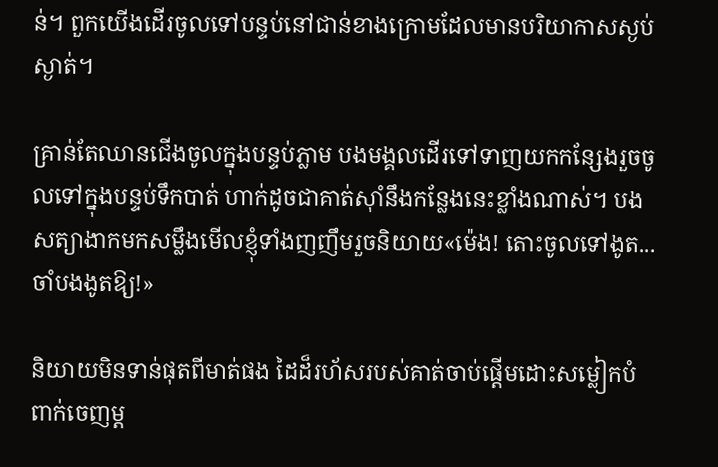ន់។ ពួកយើងដើរចូលទៅបន្ទប់នៅជាន់ខាងក្រោមដែលមានបរិយាកាសស្ងប់ស្ងាត់។

គ្រាន់តែឈានជើងចូលក្នុងបន្ទប់ភ្លាម បងមង្គលដើរទៅទាញយកកន្សែងរួចចូលទៅក្នុងបន្ទប់ទឹកបាត់ ហាក់ដូចជាគាត់ស៊ាំនឹងកន្លែងនេះខ្លាំងណាស់។ បងសត្យាងាកមកសម្លឹងមើលខ្ញុំទាំងញញឹមរួចនិយាយ«ម៉េង! តោះចូលទៅងូត... ចាំបងងូតឱ្យ!»

និយាយមិនទាន់ផុតពីមាត់ផង ដៃដ៏រហ័សរបស់គាត់ចាប់ផ្ដើមដោះសម្លៀកបំពាក់ចេញម្ដ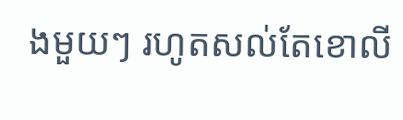ងមួយៗ រហូតសល់តែខោលី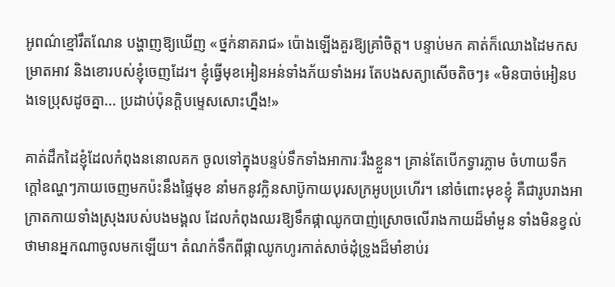អូពណ៌ខ្មៅរឹតណែន បង្ហាញឱ្យឃើញ «ថ្នក់នាគរាជ» ប៉ោងឡើងគួរឱ្យគ្រាំចិត្ត។ បន្ទាប់មក គាត់ក៏ឈោងដៃមកសម្រាតអាវ និងខោរបស់ខ្ញុំចេញដែរ។ ខ្ញុំធ្វើមុខអៀនអន់ទាំងភ័យទាំងអរ តែបងសត្យាសើចតិចៗ៖ «មិនបាច់អៀនបងទេប្រុសដូចគ្នា... ប្រដាប់ប៉ុនក្ដិបម្ទេសសោះហ្នឹង!»

គាត់ដឹកដៃខ្ញុំដែលកំពុងននោលគក ចូលទៅក្នុងបន្ទប់ទឹកទាំងអាការៈរឹងខ្លួន។ គ្រាន់តែបើកទ្វារភ្លាម ចំហាយទឹកក្ដៅឧណ្ហៗភាយចេញមកប៉ះនឹងផ្ទៃមុខ នាំមកនូវក្លិនសាប៊ូកាយបុរសក្រអូបប្រហើរ។ នៅចំពោះមុខខ្ញុំ គឺជារូបរាងអាក្រាតកាយទាំងស្រុងរបស់បងមង្គល ដែលកំពុងឈរឱ្យទឹកផ្កាឈូកបាញ់ស្រោចលើរាងកាយដ៏មាំមួន ទាំងមិនខ្វល់ថាមានអ្នកណាចូលមកឡើយ។ តំណក់ទឹកពីផ្កាឈូកហូរកាត់សាច់ដុំទ្រូងដ៏មាំខាប់រ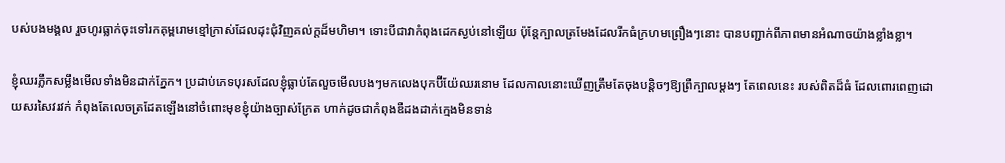បស់បងមង្គល រួចហូរធ្លាក់ចុះទៅរកគុម្ពរោមខ្មៅក្រាស់ដែលដុះជុំវិញគល់ក្ដដ៏មហិមា។ ទោះបីជាវាកំពុងដេកស្ងប់នៅឡើយ ប៉ុន្តែក្បាលត្រមែងដែលរីកធំក្រហមព្រឿងៗនោះ បានបញ្ជាក់ពីភាពមានអំណាចយ៉ាងខ្លាំងខ្លា។

ខ្ញុំឈរភ្លឹកសម្លឹងមើលទាំងមិនដាក់ភ្នែក។ ប្រដាប់ភេទបុរសដែលខ្ញុំធ្លាប់តែលួចមើលបងៗមកលេងបុកប៊ីយ៉ែឈរនោម ដែលកាលនោះឃើញត្រឹមតែចុងបន្តិចៗឱ្យព្រឺក្បាលម្ដងៗ តែពេលនេះ របស់ពិតដ៏ធំ ដែលពោរពេញដោយសរសៃវរវក់ កំពុងតែលេចត្រដែតឡើងនៅចំពោះមុខខ្ញុំយ៉ាងច្បាស់ក្រែត ហាក់ដូចជាកំពុងឌឺដងដាក់ក្មេងមិនទាន់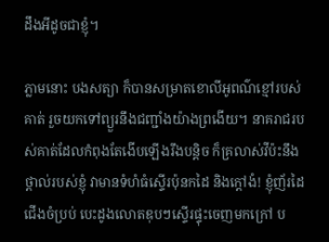ដឹងអីដូចជាខ្ញុំ។

ភ្លាមនោះ បងសត្យា ក៏បានសម្រាតខោលីអូពណ៌ខ្មៅរបស់គាត់ រួចយកទៅព្យួរនឹងជញ្ជាំងយ៉ាងព្រងើយ។ នាគរាជរបស់គាត់ដែលកំពុងតែងើបឡើងរឹងបន្តិច ក៏គ្រលាស់វីប៉ះនឹងថ្ពាល់របស់ខ្ញុំ វាមានទំហំធំស្ទើរប៉ុនកដៃ និងក្ដៅងំ! ខ្ញុំញ័រដៃជើងចំប្រប់ បេះដូងលោតឌុបៗស្ទើរផ្ទុះចេញមកក្រៅ ប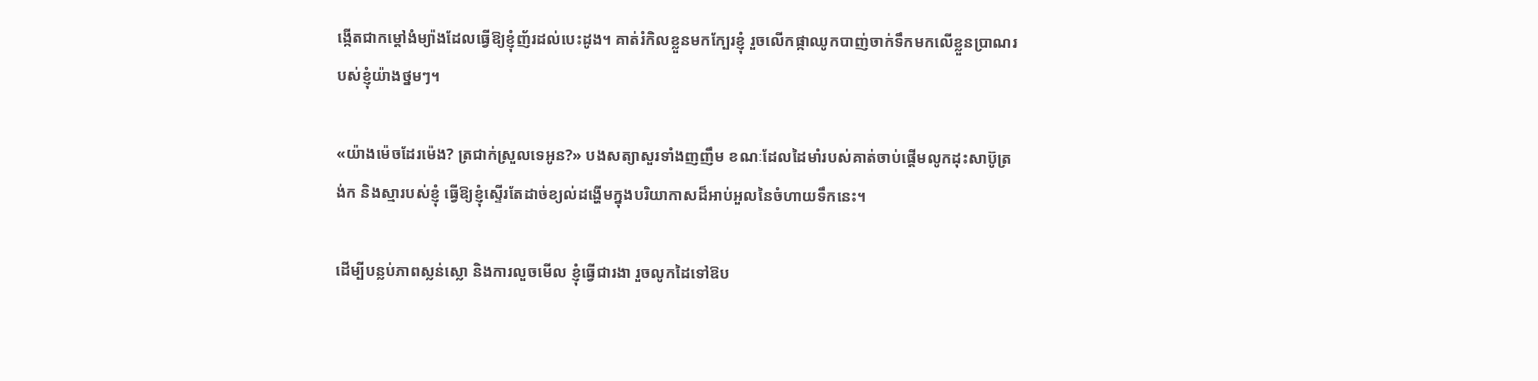ង្កើតជាកម្ដៅងំម្យ៉ាងដែលធ្វើឱ្យខ្ញុំញ័រដល់បេះដូង។ គាត់រំកិលខ្លួនមកក្បែរខ្ញុំ រួចលើកផ្កាឈូកបាញ់ចាក់ទឹកមកលើខ្លួនប្រាណរបស់ខ្ញុំយ៉ាងថ្នមៗ។

«យ៉ាងម៉េចដែរម៉េង? ត្រជាក់ស្រួលទេអូន?» បងសត្យាសួរទាំងញញឹម ខណៈដែលដៃមាំរបស់គាត់ចាប់ផ្ដើមលូកដុះសាប៊ូត្រង់ក និងស្មារបស់ខ្ញុំ ធ្វើឱ្យខ្ញុំស្ទើរតែដាច់ខ្យល់ដង្ហើមក្នុងបរិយាកាសដ៏អាប់អួលនៃចំហាយទឹកនេះ។

ដើម្បីបន្លប់ភាពស្លន់ស្លោ និងការលួចមើល ខ្ញុំធ្វើជារងា រួចលូកដៃទៅឱប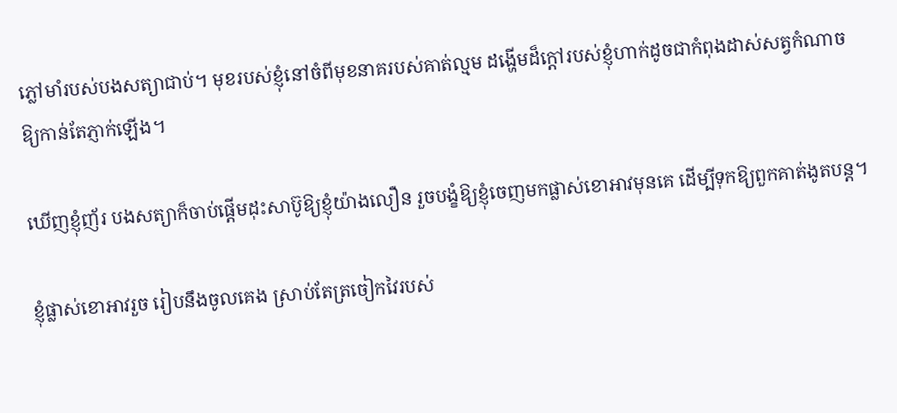ភ្លៅមាំរបស់បងសត្យាជាប់។ មុខរបស់ខ្ញុំនៅចំពីមុខនាគរបស់គាត់ល្មម ដង្ហើមដ៏ក្ដៅរបស់ខ្ញុំហាក់ដូចជាកំពុងដាស់សត្វកំណាចឱ្យកាន់តែភ្ញាក់ឡើង។

ឃើញខ្ញុំញ័រ បងសត្យាក៏ចាប់ផ្ដើមដុះសាប៊ូឱ្យខ្ញុំយ៉ាងលឿន រួចបង្ខំឱ្យខ្ញុំចេញមកផ្លាស់ខោអាវមុនគេ ដើម្បីទុកឱ្យពួកគាត់ងូតបន្ត។

ខ្ញុំផ្លាស់ខោអាវរួច រៀបនឹងចូលគេង ស្រាប់តែត្រចៀកវៃរបស់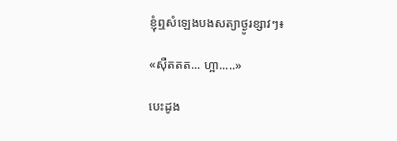ខ្ញុំឮសំឡេងបងសត្យាថ្ងូរខ្សាវៗ៖

«ស៊ឺតតត... ហ្អា.....»

បេះដូង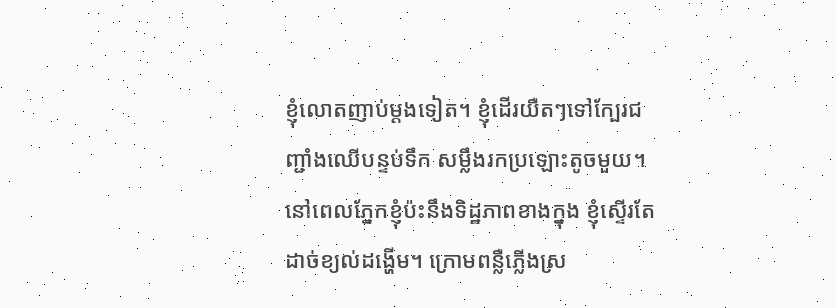ខ្ញុំលោតញាប់ម្ដងទៀត។ ខ្ញុំដើរយឺតៗទៅក្បែរជញ្ជាំងឈើបន្ទប់ទឹក សម្លឹងរកប្រឡោះតូចមួយ។ នៅពេលភ្នែកខ្ញុំប៉ះនឹងទិដ្ឋភាពខាងក្នុង ខ្ញុំស្ទើរតែដាច់ខ្យល់ដង្ហើម។ ក្រោមពន្លឺភ្លើងស្រ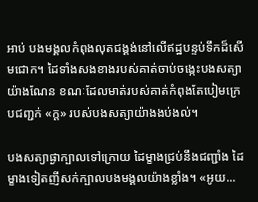អាប់ បងមង្គលកំពុងលុតជង្គង់នៅលើឥដ្ឋបន្ទប់ទឹកដ៏សើមជោក។ ដៃទាំងសងខាងរបស់គាត់ចាប់ចង្កេះបងសត្យាយ៉ាងណែន ខណៈដែលមាត់របស់គាត់កំពុងតែបៀមក្រេបជញ្ជក់ «ក្ដ» របស់បងសត្យាយ៉ាងងប់ងល់។

បងសត្យាផ្ងាក្បាលទៅក្រោយ ដៃម្ខាងជ្រប់នឹងជញ្ជាំង ដៃម្ខាងទៀតញីសក់ក្បាលបងមង្គលយ៉ាងខ្លាំង។ «អូយ...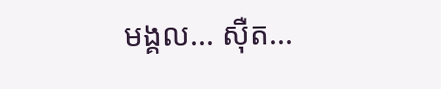មង្គល... ស៊ឺត...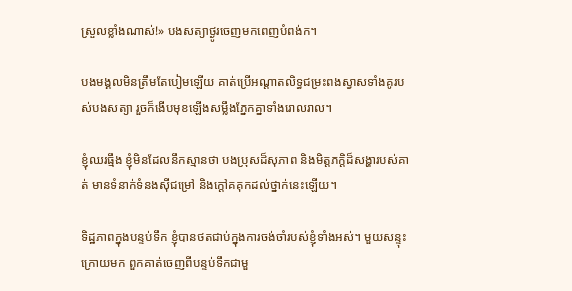ស្រួលខ្លាំងណាស់!» បងសត្យាថ្ងូរចេញមកពេញបំពង់ក។

បងមង្គលមិនត្រឹមតែបៀមឡើយ គាត់ប្រើអណ្ដាតលិទ្ធជម្រះពងស្វាសទាំងគូរបស់បងសត្យា រួចក៏ងើបមុខឡើងសម្លឹងភ្នែកគ្នាទាំងរោលរាល។

ខ្ញុំឈរធ្មឹង ខ្ញុំមិនដែលនឹកស្មានថា បងប្រុសដ៏សុភាព និងមិត្តភក្តិដ៏សង្ហារបស់គាត់ មានទំនាក់ទំនងស៊ីជម្រៅ និងក្ដៅគគុកដល់ថ្នាក់នេះឡើយ។

ទិដ្ឋភាពក្នុងបន្ទប់ទឹក ខ្ញុំបានថតជាប់ក្នុងការចង់ចាំរបស់ខ្ញុំទាំងអស់។ មួយសន្ទុះក្រោយមក ពួកគាត់ចេញពីបន្ទប់ទឹកជាមួ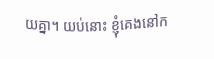យគ្នា។ យប់នោះ ខ្ញុំគេងនៅក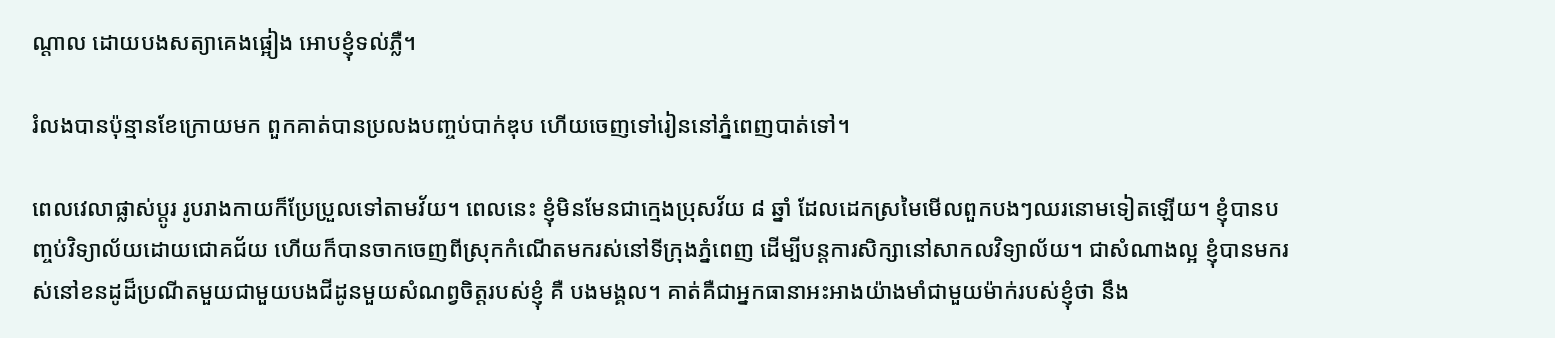ណ្ដាល ដោយបងសត្យាគេងផ្អៀង អោបខ្ញុំទល់ភ្លឺ។

រំលងបានប៉ុន្មានខែក្រោយមក ពួកគាត់បានប្រលងបញ្ចប់បាក់ឌុប ហើយចេញទៅរៀននៅភ្នំពេញបាត់ទៅ។

ពេលវេលាផ្លាស់ប្តូរ រូបរាងកាយក៏ប្រែប្រួលទៅតាមវ័យ។ ពេលនេះ ខ្ញុំមិនមែនជាក្មេងប្រុសវ័យ ៨ ឆ្នាំ ដែលដេកស្រមៃមើលពួកបងៗឈរនោមទៀតឡើយ។ ខ្ញុំបានបញ្ចប់វិទ្យាល័យដោយជោគជ័យ ហើយក៏បានចាកចេញពីស្រុកកំណើតមករស់នៅទីក្រុងភ្នំពេញ ដើម្បីបន្តការសិក្សានៅសាកលវិទ្យាល័យ។ ជាសំណាងល្អ ខ្ញុំបានមករស់នៅខនដូដ៏ប្រណីតមួយជាមួយបងជីដូនមួយសំណព្វចិត្តរបស់ខ្ញុំ គឺ បងមង្គល។ គាត់គឺជាអ្នកធានាអះអាងយ៉ាងមាំជាមួយម៉ាក់របស់ខ្ញុំថា នឹង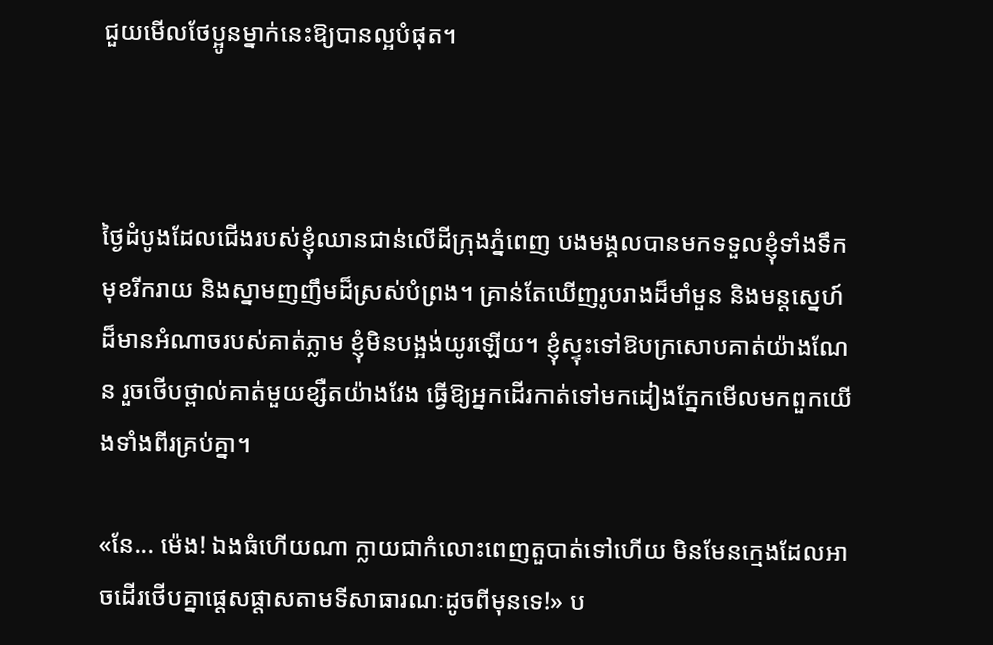ជួយមើលថែប្អូនម្នាក់នេះឱ្យបានល្អបំផុត។



ថ្ងៃដំបូងដែលជើងរបស់ខ្ញុំឈានជាន់លើដីក្រុងភ្នំពេញ បងមង្គលបានមកទទួលខ្ញុំទាំងទឹកមុខរីករាយ និងស្នាមញញឹមដ៏ស្រស់បំព្រង។ គ្រាន់តែឃើញរូបរាងដ៏មាំមួន និងមន្តស្នេហ៍ដ៏មានអំណាចរបស់គាត់ភ្លាម ខ្ញុំមិនបង្អង់យូរឡើយ។ ខ្ញុំស្ទុះទៅឱបក្រសោបគាត់យ៉ាងណែន រួចថើបថ្ពាល់គាត់មួយខ្សឺតយ៉ាងវែង ធ្វើឱ្យអ្នកដើរកាត់ទៅមកដៀងភ្នែកមើលមកពួកយើងទាំងពីរគ្រប់គ្នា។

«នែ... ម៉េង! ឯងធំហើយណា ក្លាយជាកំលោះពេញតួបាត់ទៅហើយ មិនមែនក្មេងដែលអាចដើរថើបគ្នាផ្ដេសផ្ដាសតាមទីសាធារណៈដូចពីមុនទេ!» ប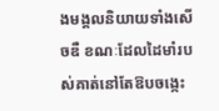ងមង្គលនិយាយទាំងសើចឌឺ ខណៈដែលដៃមាំរបស់គាត់នៅតែឱបចង្កេះ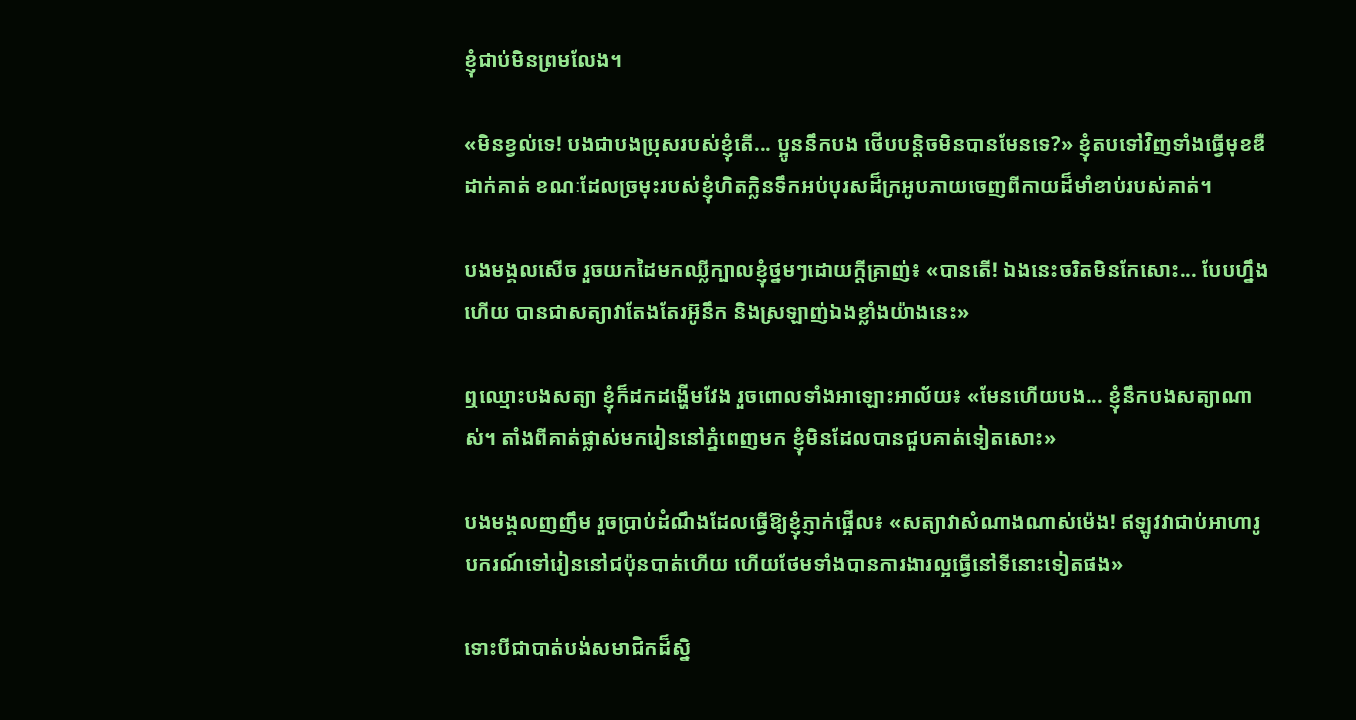ខ្ញុំជាប់មិនព្រមលែង។

«មិនខ្វល់ទេ! បងជាបងប្រុសរបស់ខ្ញុំតើ... ប្អូននឹកបង ថើបបន្តិចមិនបានមែនទេ?» ខ្ញុំតបទៅវិញទាំងធ្វើមុខឌឺដាក់គាត់ ខណៈដែលច្រមុះរបស់ខ្ញុំហិតក្លិនទឹកអប់បុរសដ៏ក្រអូបភាយចេញពីកាយដ៏មាំខាប់របស់គាត់។

បងមង្គលសើច រួចយកដៃមកឈ្លីក្បាលខ្ញុំថ្នមៗដោយក្ដីគ្រាញ់៖ «បានតើ! ឯងនេះចរិតមិនកែសោះ... បែបហ្នឹងហើយ បានជាសត្យាវាតែងតែរអ៊ូនឹក និងស្រឡាញ់ឯងខ្លាំងយ៉ាងនេះ»

ឮឈ្មោះបងសត្យា ខ្ញុំក៏ដកដង្ហើមវែង រួចពោលទាំងអាឡោះអាល័យ៖ «មែនហើយបង... ខ្ញុំនឹកបងសត្យាណាស់។ តាំងពីគាត់ផ្លាស់មករៀននៅភ្នំពេញមក ខ្ញុំមិនដែលបានជួបគាត់ទៀតសោះ»

បងមង្គលញញឹម រួចប្រាប់ដំណឹងដែលធ្វើឱ្យខ្ញុំភ្ញាក់ផ្អើល៖ «សត្យាវាសំណាងណាស់ម៉េង! ឥឡូវវាជាប់អាហារូបករណ៍ទៅរៀននៅជប៉ុនបាត់ហើយ ហើយថែមទាំងបានការងារល្អធ្វើនៅទីនោះទៀតផង»

ទោះបីជាបាត់បង់សមាជិកដ៏ស្និ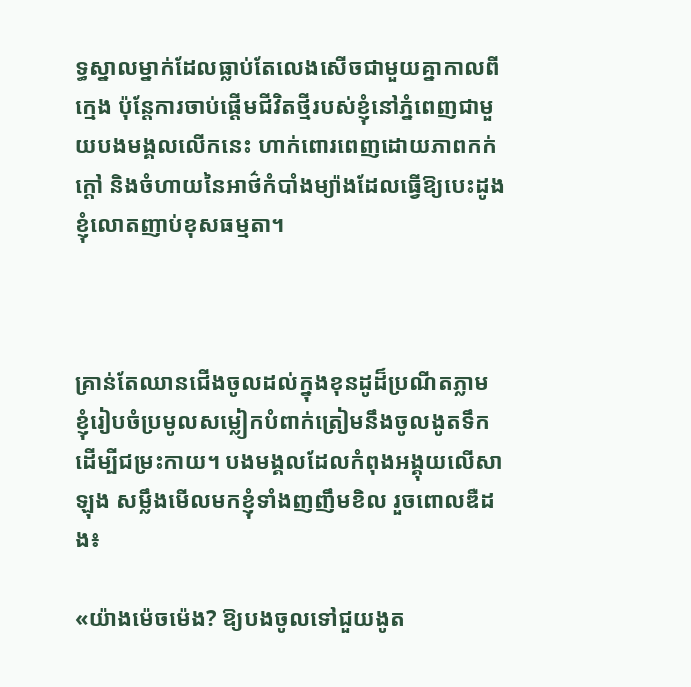ទ្ធស្នាលម្នាក់ដែលធ្លាប់តែលេងសើចជាមួយគ្នាកាលពីក្មេង ប៉ុន្តែការចាប់ផ្ដើមជីវិតថ្មីរបស់ខ្ញុំនៅភ្នំពេញជាមួយបងមង្គលលើកនេះ ហាក់ពោរពេញដោយភាពកក់ក្ដៅ និងចំហាយនៃអាថ៌កំបាំងម្យ៉ាងដែលធ្វើឱ្យបេះដូងខ្ញុំលោតញាប់ខុសធម្មតា។



គ្រាន់តែឈានជើងចូលដល់ក្នុងខុនដូដ៏ប្រណីតភ្លាម ខ្ញុំរៀបចំប្រមូលសម្លៀកបំពាក់ត្រៀមនឹងចូលងូតទឹកដើម្បីជម្រះកាយ។ បងមង្គលដែលកំពុងអង្គុយលើសាឡុង សម្លឹងមើលមកខ្ញុំទាំងញញឹមខិល រួចពោលឌឺដង៖

«យ៉ាងម៉េចម៉េង? ឱ្យបងចូលទៅជួយងូត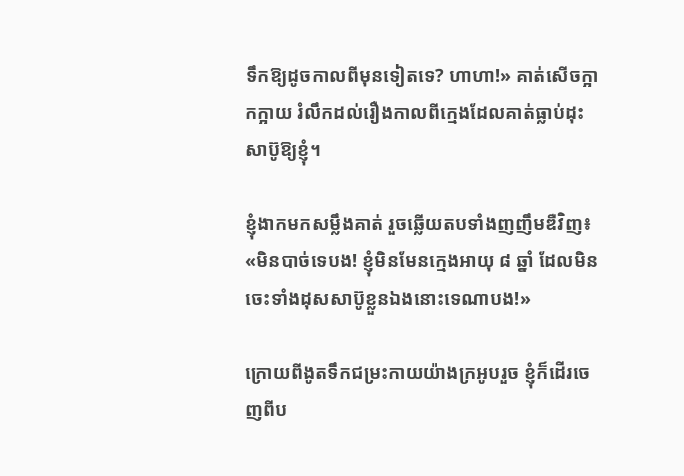ទឹកឱ្យដូចកាលពីមុនទៀតទេ? ហាហា!» គាត់សើចក្អាកក្អាយ រំលឹកដល់រឿងកាលពីក្មេងដែលគាត់ធ្លាប់ដុះសាប៊ូឱ្យខ្ញុំ។

ខ្ញុំងាកមកសម្លឹងគាត់ រួចឆ្លើយតបទាំងញញឹមឌឺវិញ៖ «មិនបាច់ទេបង! ខ្ញុំមិនមែនក្មេងអាយុ ៨ ឆ្នាំ ដែលមិនចេះទាំងដុសសាប៊ូខ្លួនឯងនោះទេណាបង!»

ក្រោយពីងូតទឹកជម្រះកាយយ៉ាងក្រអូបរួច ខ្ញុំក៏ដើរចេញពីប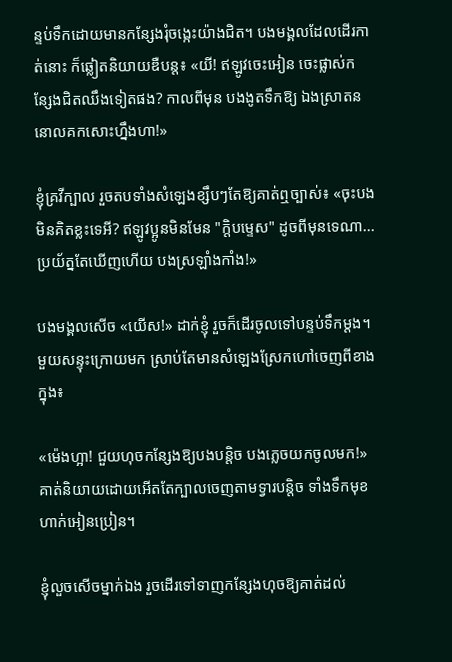ន្ទប់ទឹកដោយមានកន្សែងរុំចង្កេះយ៉ាងជិត។ បងមង្គលដែលដើរកាត់នោះ ក៏ឆ្លៀតនិយាយឌឺបន្ត៖ «យី! ឥឡូវចេះអៀន ចេះផ្លាស់កន្សែងជិតឈឹងទៀតផង? កាលពីមុន បងងូតទឹកឱ្យ ឯងស្រាតននោលគកសោះហ្នឹងហា!»

ខ្ញុំគ្រវីក្បាល រួចតបទាំងសំឡេងខ្សឹបៗតែឱ្យគាត់ឮច្បាស់៖ «ចុះបងមិនគិតខ្លះទេអី? ឥឡូវប្អូនមិនមែន "ក្ដិបម្ទេស" ដូចពីមុនទេណា... ប្រយ័ត្នតែឃើញហើយ បងស្រឡាំងកាំង!»

បងមង្គលសើច «យើស!» ដាក់ខ្ញុំ រួចក៏ដើរចូលទៅបន្ទប់ទឹកម្ដង។ មួយសន្ទុះក្រោយមក ស្រាប់តែមានសំឡេងស្រែកហៅចេញពីខាងក្នុង៖

«ម៉េងហ្អា! ជួយហុចកន្សែងឱ្យបងបន្តិច បងភ្លេចយកចូលមក!» គាត់និយាយដោយអើតតែក្បាលចេញតាមទ្វារបន្តិច ទាំងទឹកមុខហាក់អៀនប្រៀន។

ខ្ញុំលួចសើចម្នាក់ឯង រួចដើរទៅទាញកន្សែងហុចឱ្យគាត់ដល់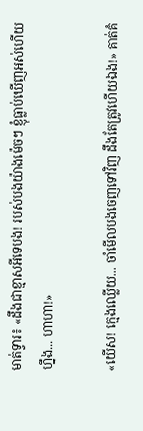មាត់ទ្វារ៖ «ដឹងជាខ្មាសអីទេបង! របស់បងយ៉ាងម៉េចៗ ខ្ញុំធ្លាប់ឃើញអស់ហើយហ្នឹង... ហាហា!»

«យើស! ក្មេងឈ្លើយ... ចាំមើលបងចេញទៅវិញ ដឹងតែត្រូវហើយឯង!» គាត់គំ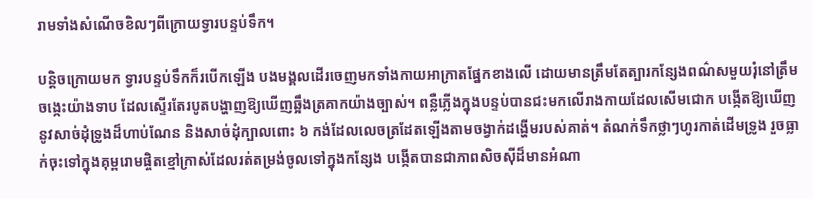រាមទាំងសំណើចខិលៗពីក្រោយទ្វារបន្ទប់ទឹក។

បន្តិចក្រោយមក ទ្វារបន្ទប់ទឹកក៏របើកឡើង បងមង្គលដើរចេញមកទាំងកាយអាក្រាតផ្នែកខាងលើ ដោយមានត្រឹមតែត្បារកន្សែងពណ៌សមួយរុំនៅត្រឹមចង្កេះយ៉ាងទាប ដែលស្ទើរតែរបូតបង្ហាញឱ្យឃើញឆ្អឹងត្រគាកយ៉ាងច្បាស់។ ពន្លឺភ្លើងក្នុងបន្ទប់បានជះមកលើរាងកាយដែលសើមជោក បង្កើតឱ្យឃើញនូវសាច់ដុំទ្រូងដ៏ហាប់ណែន និងសាច់ដុំក្បាលពោះ ៦ កង់ដែលលេចត្រដែតឡើងតាមចង្វាក់ដង្ហើមរបស់គាត់។ តំណក់ទឹកថ្លាៗហូរកាត់ដើមទ្រូង រួចធ្លាក់ចុះទៅក្នុងគុម្ពរោមផ្ចិតខ្មៅក្រាស់ដែលរត់តម្រង់ចូលទៅក្នុងកន្សែង បង្កើតបានជាភាពសិចស៊ីដ៏មានអំណា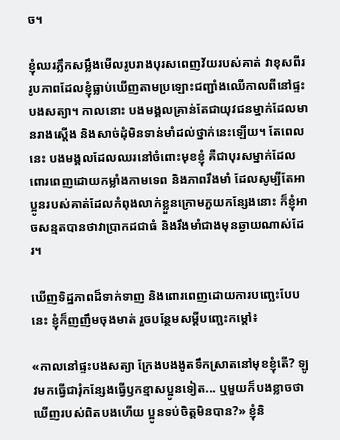ច។

ខ្ញុំឈរភ្លឹកសម្លឹងមើលរូបរាងបុរសពេញវ័យរបស់គាត់ វាខុសពីររូបភាពដែលខ្ញុំធ្លាប់ឃើញតាមប្រឡោះជញ្ជាំងឈើកាលពីនៅផ្ទះបងសត្យា។ កាលនោះ បងមង្គលគ្រាន់តែជាយុវជនម្នាក់ដែលមានរាងស្ដើង និងសាច់ដុំមិនទាន់មាំដល់ថ្នាក់នេះឡើយ។ តែពេលនេះ បងមង្គលដែលឈរនៅចំពោះមុខខ្ញុំ គឺជាបុរសម្នាក់ដែលពោរពេញដោយកម្លាំងកាមទេព និងភាពរឹងមាំ ដែលសូម្បីតែអាប្អូនរបស់គាត់ដែលកំពុងលាក់ខ្លួនក្រោមភួយកន្សែងនោះ ក៏ខ្ញុំអាចសន្មតបានថាវាប្រាកដជាធំ និងរឹងមាំជាងមុនឆ្ងាយណាស់ដែរ។

ឃើញទិដ្ឋភាពដ៏ទាក់ទាញ និងពោរពេញដោយការបញ្ឆេះបែបនេះ ខ្ញុំក៏ញញឹមចុងមាត់ រួចបន្ថែមសម្ដីបញ្ឆេះកម្ដៅ៖

«កាលនៅផ្ទះបងសត្យា ក្រែងបងងូតទឹកស្រាតនៅមុខខ្ញុំតើ? ឡូវមកធ្វើជារុំកន្សែងធ្វើឫកខ្មាសប្អូនទៀត... ឬមួយក៏បងខ្លាចថា ឃើញរបស់ពិតបងហើយ ប្អូនទប់ចិត្តមិនបាន?» ខ្ញុំនិ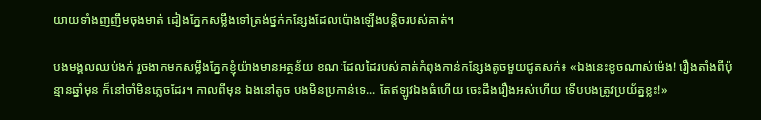យាយទាំងញញឹមចុងមាត់ ដៀងភ្នែកសម្លឹងទៅត្រង់ថ្នក់កន្សែងដែលប៉ោងឡើងបន្តិចរបស់គាត់។

បងមង្គលឈប់ងក់ រួចងាកមកសម្លឹងភ្នែកខ្ញុំយ៉ាងមានអត្ថន័យ ខណៈដែលដៃរបស់គាត់កំពុងកាន់កន្សែងតូចមួយជូតសក់៖ «ឯងនេះខូចណាស់ម៉េង! រឿងតាំងពីប៉ុន្មានឆ្នាំមុន ក៏នៅចាំមិនភ្លេចដែរ។ កាលពីមុន ឯងនៅតូច បងមិនប្រកាន់ទេ... តែឥឡូវឯងធំហើយ ចេះដឹងរឿងអស់ហើយ ទើបបងត្រូវប្រយ័ត្នខ្លះ!»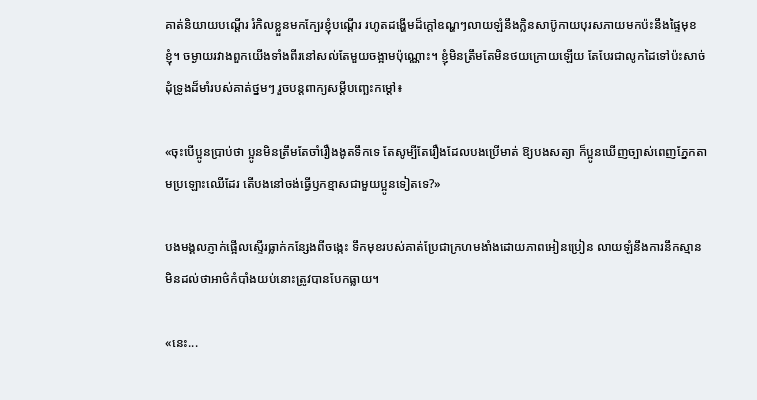គាត់និយាយបណ្ដើរ រំកិលខ្លួនមកក្បែរខ្ញុំបណ្ដើរ រហូតដង្ហើមដ៏ក្ដៅឧណ្ហៗលាយឡំនឹងក្លិនសាប៊ូកាយបុរសភាយមកប៉ះនឹងផ្ទៃមុខខ្ញុំ។ ចម្ងាយរវាងពួកយើងទាំងពីរនៅសល់តែមួយចង្អាមប៉ុណ្ណោះ។ ខ្ញុំមិនត្រឹមតែមិនថយក្រោយឡើយ តែបែរជាលូកដៃទៅប៉ះសាច់ដុំទ្រូងដ៏មាំរបស់គាត់ថ្នមៗ រួចបន្តពាក្យសម្ដីបញ្ឆេះកម្ដៅ៖

«ចុះបើប្អូនប្រាប់ថា ប្អូនមិនត្រឹមតែចាំរឿងងូតទឹកទេ តែសូម្បីតែរឿងដែលបងប្រើមាត់ ឱ្យបងសត្យា ក៏ប្អូនឃើញច្បាស់ពេញភ្នែកតាមប្រឡោះឈើដែរ តើបងនៅចង់ធ្វើឫកខ្មាសជាមួយប្អូនទៀតទេ?»

បងមង្គលភ្ញាក់ផ្អើលស្ទើរធ្លាក់កន្សែងពីចង្កេះ ទឹកមុខរបស់គាត់ប្រែជាក្រហមងាំងដោយភាពអៀនប្រៀន លាយឡំនឹងការនឹកស្មានមិនដល់ថាអាថ៌កំបាំងយប់នោះត្រូវបានបែកធ្លាយ។

«នេះ...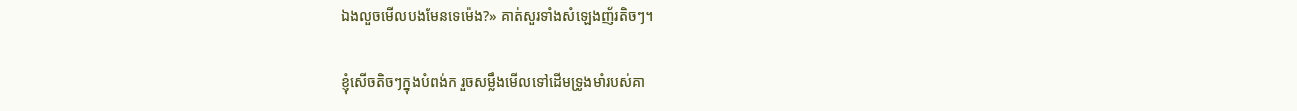ឯងលួចមើលបងមែនទេម៉េង?» គាត់សួរទាំងសំឡេងញ័រតិចៗ។

ខ្ញុំសើចតិចៗក្នុងបំពង់ក រួចសម្លឹងមើលទៅដើមទ្រូងមាំរបស់គា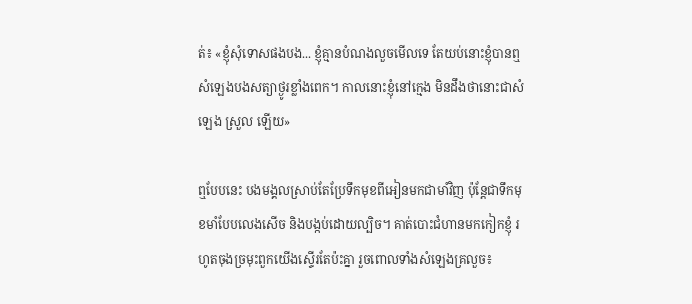ត់៖ «ខ្ញុំសុំទោសផងបង... ខ្ញុំគ្មានបំណងលួចមើលទេ តែយប់នោះខ្ញុំបានឮសំឡេងបងសត្យាថ្ងូរខ្លាំងពេក។ កាលនោះខ្ញុំនៅក្មេង មិនដឹងថានោះជាសំឡេង ស្រួល ឡើយ»

ឮបែបនេះ បងមង្គលស្រាប់តែប្រែទឹកមុខពីអៀនមកជាមាំវិញ ប៉ុន្តែជាទឹកមុខមាំបែបលេងសើច និងបង្កប់ដោយល្បិច។ គាត់បោះជំហានមកកៀកខ្ញុំ រហូតចុងច្រមុះពួកយើងស្ទើរតែប៉ះគ្នា រួចពោលទាំងសំឡេងគ្រលួច៖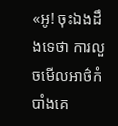«អូ! ចុះឯងដឹងទេថា ការលួចមើលអាថ៌កំបាំងគេ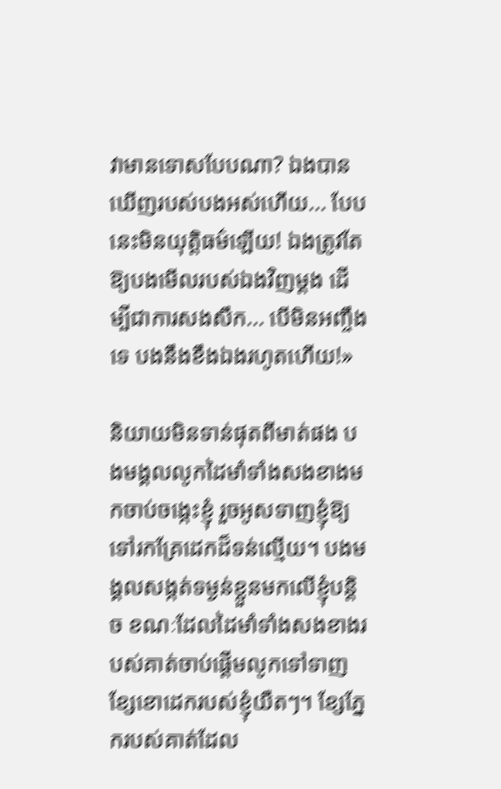វាមានទោសបែបណា? ឯងបានឃើញរបស់បងអស់ហើយ... បែបនេះមិនយុត្តិធម៌ឡើយ! ឯងត្រូវតែឱ្យបងមើលរបស់ឯងវិញម្ដង ដើម្បីជាការសងសឹក... បើមិនអញ្ចឹងទេ បងនឹងខឹងឯងរហូតហើយ!»

និយាយមិនទាន់ផុតពីមាត់ផង បងមង្គលលូកដៃមាំទាំងសងខាងមកចាប់ចង្កេះខ្ញុំ រួចអូសទាញខ្ញុំឱ្យទៅរកគ្រែដេកដ៏ទន់ល្មើយ។ បងមង្គលសង្កត់ទម្ងន់ខ្លួនមកលើខ្ញុំបន្តិច ខណៈដែលដៃមាំទាំងសងខាងរបស់គាត់ចាប់ផ្ដើមលូកទៅទាញខ្សែខោដេករបស់ខ្ញុំយឺតៗ។ ខ្សែភ្នែករបស់គាត់ដែល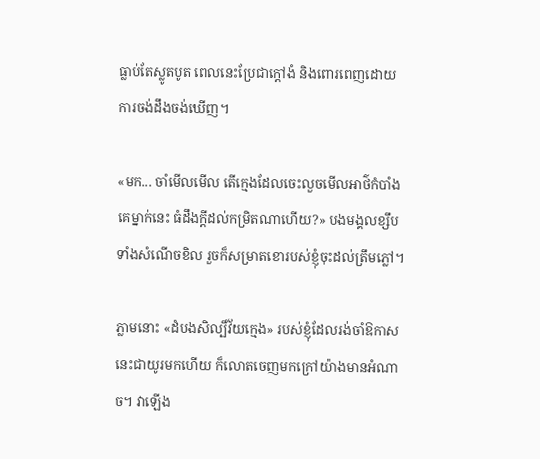ធ្លាប់តែស្លូតបូត ពេលនេះប្រែជាក្ដៅងំ និងពោរពេញដោយការចង់ដឹងចង់ឃើញ។

«មក... ចាំមើលមើល តើក្មេងដែលចេះលួចមើលអាថ៌កំបាំងគេម្នាក់នេះ ធំដឹងក្ដីដល់កម្រិតណាហើយ?» បងមង្គលខ្សឹបទាំងសំណើចខិល រួចក៏សម្រាតខោរបស់ខ្ញុំចុះដល់ត្រឹមភ្លៅ។

ភ្លាមនោះ «ដំបងសិល្បិ៍វ័យក្មេង» របស់ខ្ញុំដែលរង់ចាំឱកាសនេះជាយូរមកហើយ ក៏លោតចេញមកក្រៅយ៉ាងមានអំណាច។ វាឡើង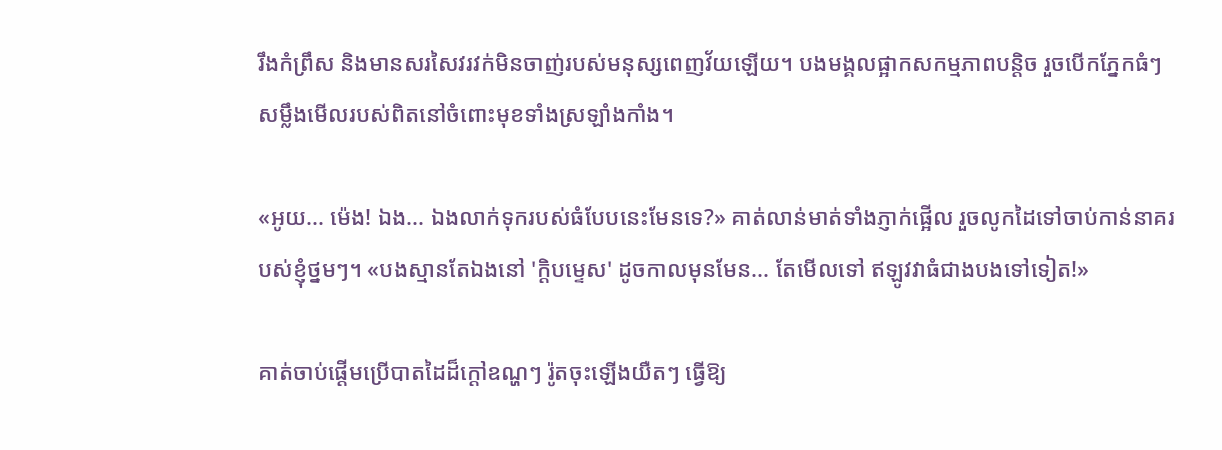រឹងកំព្រឹស និងមានសរសៃវរវក់មិនចាញ់របស់មនុស្សពេញវ័យឡើយ។ បងមង្គលផ្អាកសកម្មភាពបន្តិច រួចបើកភ្នែកធំៗ សម្លឹងមើលរបស់ពិតនៅចំពោះមុខទាំងស្រឡាំងកាំង។

«អូយ... ម៉េង! ឯង... ឯងលាក់ទុករបស់ធំបែបនេះមែនទេ?» គាត់លាន់មាត់ទាំងភ្ញាក់ផ្អើល រួចលូកដៃទៅចាប់កាន់នាគរបស់ខ្ញុំថ្នមៗ។ «បងស្មានតែឯងនៅ 'ក្ដិបម្ទេស' ដូចកាលមុនមែន... តែមើលទៅ ឥឡូវវាធំជាងបងទៅទៀត!»

គាត់ចាប់ផ្ដើមប្រើបាតដៃដ៏ក្ដៅឧណ្ហៗ រ៉ូតចុះឡើងយឺតៗ ធ្វើឱ្យ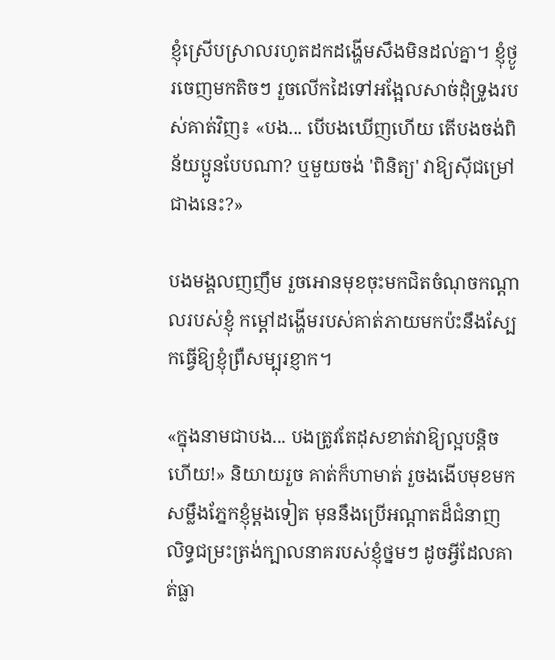ខ្ញុំស្រើបស្រាលរហូតដកដង្ហើមសឹងមិនដល់គ្នា។ ខ្ញុំថ្ងូរចេញមកតិចៗ រួចលើកដៃទៅអង្អែលសាច់ដុំទ្រូងរបស់គាត់វិញ៖ «បង... បើបងឃើញហើយ តើបងចង់ពិន័យប្អូនបែបណា? ឬមួយចង់ 'ពិនិត្យ' វាឱ្យស៊ីជម្រៅជាងនេះ?»

បងមង្គលញញឹម រួចអោនមុខចុះមកជិតចំណុចកណ្ដាលរបស់ខ្ញុំ កម្ដៅដង្ហើមរបស់គាត់ភាយមកប៉ះនឹងស្បែកធ្វើឱ្យខ្ញុំព្រឺសម្បុរខ្ញាក។

«ក្នុងនាមជាបង... បងត្រូវតែដុសខាត់វាឱ្យល្អបន្តិចហើយ!» និយាយរួច គាត់ក៏ហាមាត់ រួចងងើបមុខមកសម្លឹងភ្នែកខ្ញុំម្ដងទៀត មុននឹងប្រើអណ្ដាតដ៏ជំនាញ លិទ្ធជម្រះត្រង់ក្បាលនាគរបស់ខ្ញុំថ្នមៗ ដូចអ្វីដែលគាត់ធ្លា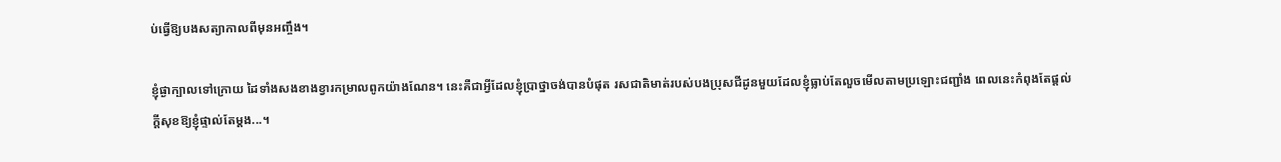ប់ធ្វើឱ្យបងសត្យាកាលពីមុនអញ្ចឹង។

ខ្ញុំផ្ងាក្បាលទៅក្រោយ ដៃទាំងសងខាងខ្វារកម្រាលពូកយ៉ាងណែន។ នេះគឺជាអ្វីដែលខ្ញុំប្រាថ្នាចង់បានបំផុត រសជាតិមាត់របស់បងប្រុសជីដូនមួយដែលខ្ញុំធ្លាប់តែលួចមើលតាមប្រឡោះជញ្ជាំង ពេលនេះកំពុងតែផ្ដល់ក្ដីសុខឱ្យខ្ញុំផ្ទាល់តែម្ដង...។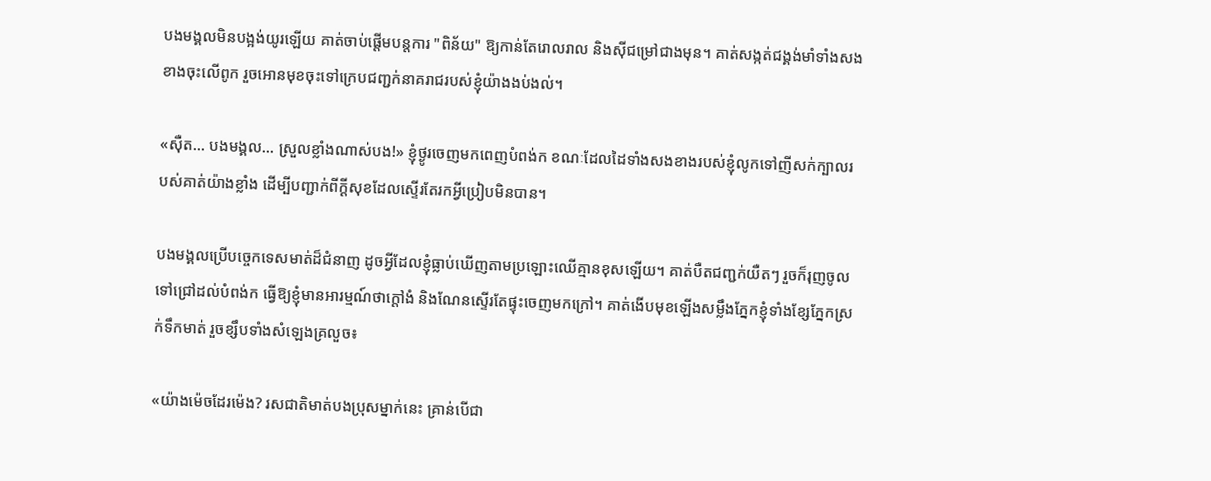បងមង្គលមិនបង្អង់យូរឡើយ គាត់ចាប់ផ្ដើមបន្តការ "ពិន័យ" ឱ្យកាន់តែរោលរាល និងស៊ីជម្រៅជាងមុន។ គាត់សង្កត់ជង្គង់មាំទាំងសងខាងចុះលើពូក រួចអោនមុខចុះទៅក្រេបជញ្ជក់នាគរាជរបស់ខ្ញុំយ៉ាងងប់ងល់។

«ស៊ឺត... បងមង្គល... ស្រួលខ្លាំងណាស់បង!» ខ្ញុំថ្ងូរចេញមកពេញបំពង់ក ខណៈដែលដៃទាំងសងខាងរបស់ខ្ញុំលូកទៅញីសក់ក្បាលរបស់គាត់យ៉ាងខ្លាំង ដើម្បីបញ្ជាក់ពីក្ដីសុខដែលស្ទើរតែរកអ្វីប្រៀបមិនបាន។

បងមង្គលប្រើបច្ចេកទេសមាត់ដ៏ជំនាញ ដូចអ្វីដែលខ្ញុំធ្លាប់ឃើញតាមប្រឡោះឈើគ្មានខុសឡើយ។ គាត់បឺតជញ្ជក់យឺតៗ រួចក៏រុញចូលទៅជ្រៅដល់បំពង់ក ធ្វើឱ្យខ្ញុំមានអារម្មណ៍ថាក្ដៅងំ និងណែនស្ទើរតែផ្ទុះចេញមកក្រៅ។ គាត់ងើបមុខឡើងសម្លឹងភ្នែកខ្ញុំទាំងខ្សែភ្នែកស្រក់ទឹកមាត់ រួចខ្សឹបទាំងសំឡេងគ្រលួច៖

«យ៉ាងម៉េចដែរម៉េង? រសជាតិមាត់បងប្រុសម្នាក់នេះ គ្រាន់បើជា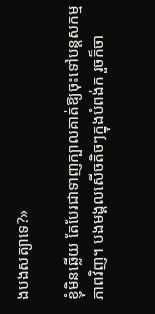ងបងសត្យាទេ?»

ខ្ញុំមិនឆ្លើយ តែបែរជាទាញក្បាលគាត់ឱ្យចុះទៅបន្តសកម្មភាពវិញ។ បងមង្គលសើចតិចៗក្នុងបំពង់ក រួចក៏ចា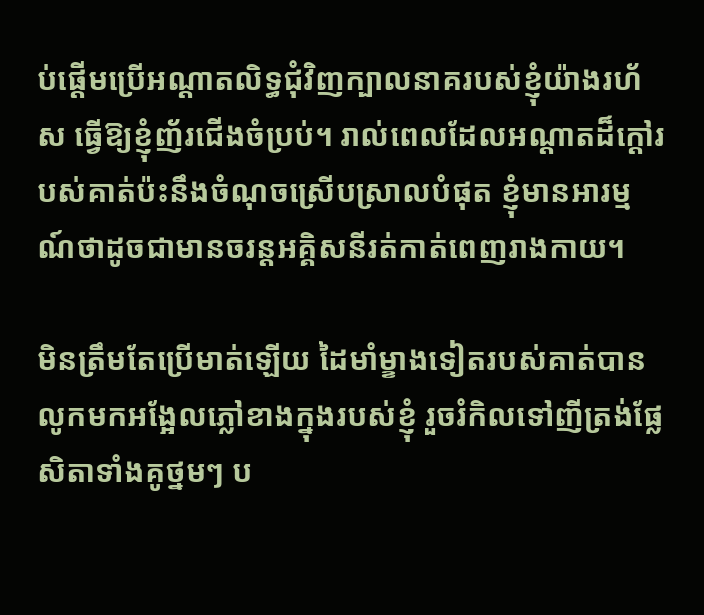ប់ផ្ដើមប្រើអណ្ដាតលិទ្ធជុំវិញក្បាលនាគរបស់ខ្ញុំយ៉ាងរហ័ស ធ្វើឱ្យខ្ញុំញ័រជើងចំប្រប់។ រាល់ពេលដែលអណ្ដាតដ៏ក្ដៅរបស់គាត់ប៉ះនឹងចំណុចស្រើបស្រាលបំផុត ខ្ញុំមានអារម្មណ៍ថាដូចជាមានចរន្តអគ្គិសនីរត់កាត់ពេញរាងកាយ។

មិនត្រឹមតែប្រើមាត់ឡើយ ដៃមាំម្ខាងទៀតរបស់គាត់បានលូកមកអង្អែលភ្លៅខាងក្នុងរបស់ខ្ញុំ រួចរំកិលទៅញីត្រង់ផ្លែសិតាទាំងគូថ្នមៗ ប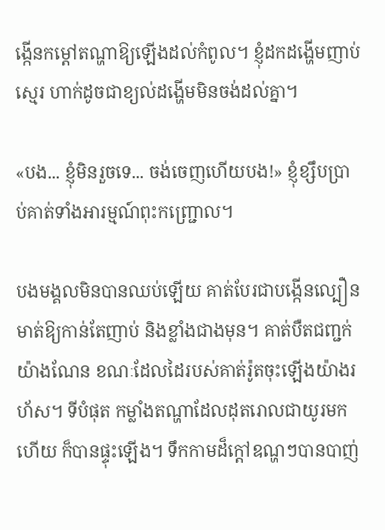ង្កើនកម្ដៅតណ្ហាឱ្យឡើងដល់កំពូល។ ខ្ញុំដកដង្ហើមញាប់ស្មេរ ហាក់ដូចជាខ្យល់ដង្ហើមមិនចង់ដល់គ្នា។

«បង... ខ្ញុំមិនរួចទេ... ចង់ចេញហើយបង!» ខ្ញុំខ្សឹបប្រាប់គាត់ទាំងអារម្មណ៍ពុះកញ្ជ្រោល។

បងមង្គលមិនបានឈប់ឡើយ គាត់បែរជាបង្កើនល្បឿនមាត់ឱ្យកាន់តែញាប់ និងខ្លាំងជាងមុន។ គាត់បឺតជញ្ជក់យ៉ាងណែន ខណៈដែលដៃរបស់គាត់រ៉ូតចុះឡើងយ៉ាងរហ័ស។ ទីបំផុត កម្លាំងតណ្ហាដែលដុតរោលជាយូរមកហើយ ក៏បានផ្ទុះឡើង។ ទឹកកាមដ៏ក្ដៅឧណ្ហៗបានបាញ់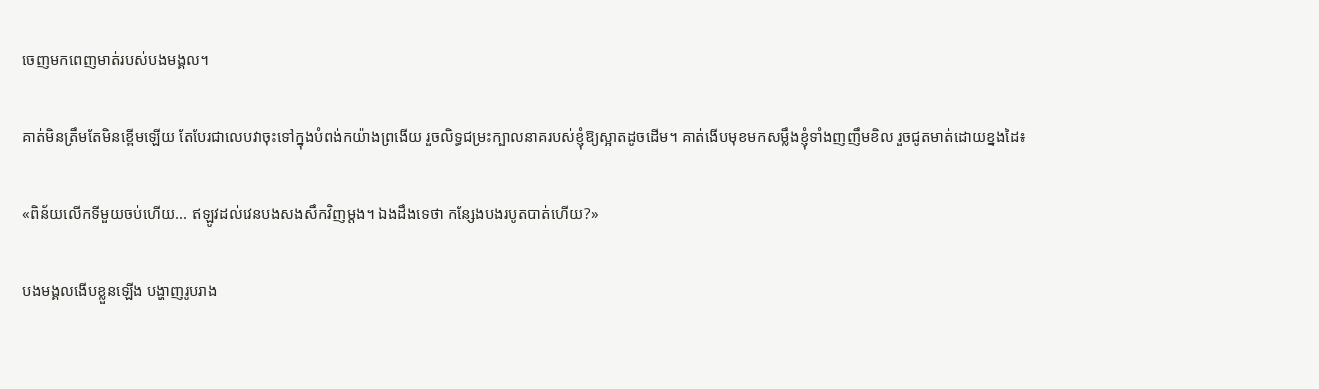ចេញមកពេញមាត់របស់បងមង្គល។

គាត់មិនត្រឹមតែមិនខ្ពើមឡើយ តែបែរជាលេបវាចុះទៅក្នុងបំពង់កយ៉ាងព្រងើយ រួចលិទ្ធជម្រះក្បាលនាគរបស់ខ្ញុំឱ្យស្អាតដូចដើម។ គាត់ងើបមុខមកសម្លឹងខ្ញុំទាំងញញឹមខិល រួចជូតមាត់ដោយខ្នងដៃ៖

«ពិន័យលើកទីមួយចប់ហើយ... ឥឡូវដល់វេនបងសងសឹកវិញម្ដង។ ឯងដឹងទេថា កន្សែងបងរបូតបាត់ហើយ?»

បងមង្គលងើបខ្លួនឡើង បង្ហាញរូបរាង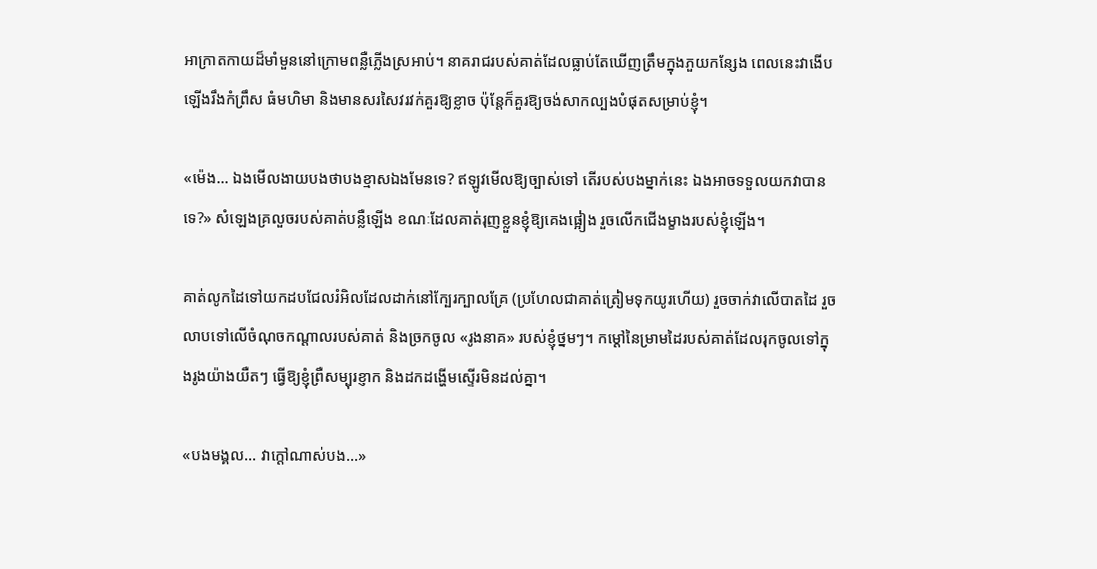អាក្រាតកាយដ៏មាំមួននៅក្រោមពន្លឺភ្លើងស្រអាប់។ នាគរាជរបស់គាត់ដែលធ្លាប់តែឃើញត្រឹមក្នុងភួយកន្សែង ពេលនេះវាងើបឡើងរឹងកំព្រឹស ធំមហិមា និងមានសរសៃវរវក់គួរឱ្យខ្លាច ប៉ុន្តែក៏គួរឱ្យចង់សាកល្បងបំផុតសម្រាប់ខ្ញុំ។

«ម៉េង... ឯងមើលងាយបងថាបងខ្មាសឯងមែនទេ? ឥឡូវមើលឱ្យច្បាស់ទៅ តើរបស់បងម្នាក់នេះ ឯងអាចទទួលយកវាបានទេ?» សំឡេងគ្រលួចរបស់គាត់បន្លឺឡើង ខណៈដែលគាត់រុញខ្លួនខ្ញុំឱ្យគេងផ្អៀង រួចលើកជើងម្ខាងរបស់ខ្ញុំឡើង។

គាត់លូកដៃទៅយកដបជែលរំអិលដែលដាក់នៅក្បែរក្បាលគ្រែ (ប្រហែលជាគាត់ត្រៀមទុកយូរហើយ) រួចចាក់វាលើបាតដៃ រួចលាបទៅលើចំណុចកណ្ដាលរបស់គាត់ និងច្រកចូល «រូងនាគ» របស់ខ្ញុំថ្នមៗ។ កម្ដៅនៃម្រាមដៃរបស់គាត់ដែលរុកចូលទៅក្នុងរូងយ៉ាងយឺតៗ ធ្វើឱ្យខ្ញុំព្រឺសម្បុរខ្ញាក និងដកដង្ហើមស្ទើរមិនដល់គ្នា។

«បងមង្គល... វាក្ដៅណាស់បង...»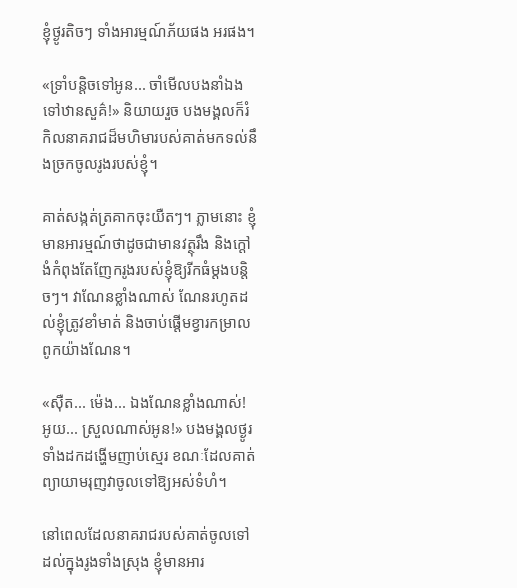ខ្ញុំថ្ងូរតិចៗ ទាំងអារម្មណ៍ភ័យផង អរផង។

«ទ្រាំបន្តិចទៅអូន... ចាំមើលបងនាំឯងទៅឋានសួគ៌!» និយាយរួច បងមង្គលក៏រំកិលនាគរាជដ៏មហិមារបស់គាត់មកទល់នឹងច្រកចូលរូងរបស់ខ្ញុំ។

គាត់សង្កត់ត្រគាកចុះយឺតៗ។ ភ្លាមនោះ ខ្ញុំមានអារម្មណ៍ថាដូចជាមានវត្ថុរឹង និងក្ដៅងំកំពុងតែញែករូងរបស់ខ្ញុំឱ្យរីកធំម្ដងបន្តិចៗ។ វាណែនខ្លាំងណាស់ ណែនរហូតដល់ខ្ញុំត្រូវខាំមាត់ និងចាប់ផ្ដើមខ្វារកម្រាលពូកយ៉ាងណែន។

«ស៊ឺត... ម៉េង... ឯងណែនខ្លាំងណាស់! អូយ... ស្រួលណាស់អូន!» បងមង្គលថ្ងូរទាំងដកដង្ហើមញាប់ស្មេរ ខណៈដែលគាត់ព្យាយាមរុញវាចូលទៅឱ្យអស់ទំហំ។

នៅពេលដែលនាគរាជរបស់គាត់ចូលទៅដល់ក្នុងរូងទាំងស្រុង ខ្ញុំមានអារ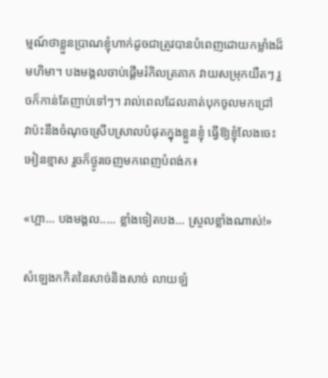ម្មណ៍ថាខ្លួនប្រាណខ្ញុំហាក់ដូចជាត្រូវបានបំពេញដោយកម្លាំងដ៏មហិមា។ បងមង្គលចាប់ផ្ដើមរំកិលត្រគាក វាយសម្រុកយឺតៗ រួចក៏កាន់តែញាប់ទៅៗ។ រាល់ពេលដែលគាត់បុកចូលមកជ្រៅ វាប៉ះនឹងចំណុចស្រើបស្រាលបំផុតក្នុងខ្លួនខ្ញុំ ធ្វើឱ្យខ្ញុំលែងចេះអៀនខ្មាស រួចក៏ថ្ងូរចេញមកពេញបំពង់ក៖

«ហ្អា... បងមង្គល..... ខ្លាំងទៀតបង... ស្រួលខ្លាំងណាស់!»

សំឡេងកកិតនៃសាច់និងសាច់ លាយឡំ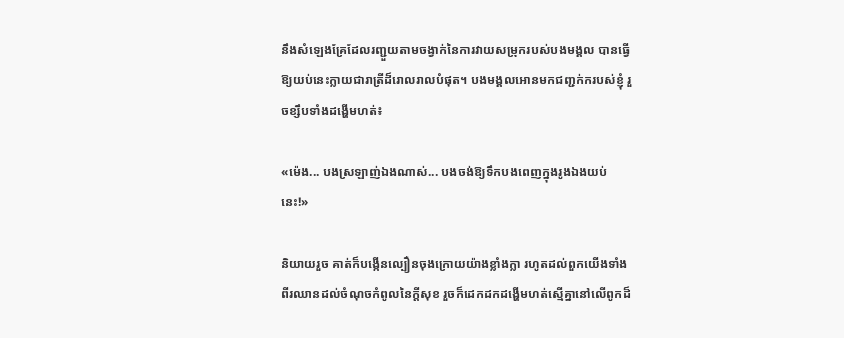នឹងសំឡេងគ្រែដែលរញ្ជួយតាមចង្វាក់នៃការវាយសម្រុករបស់បងមង្គល បានធ្វើឱ្យយប់នេះក្លាយជារាត្រីដ៏រោលរាលបំផុត។ បងមង្គលអោនមកជញ្ជក់ករបស់ខ្ញុំ រួចខ្សឹបទាំងដង្ហើមហត់៖

«ម៉េង... បងស្រឡាញ់ឯងណាស់... បងចង់ឱ្យទឹកបងពេញក្នុងរូងឯងយប់នេះ!»

និយាយរួច គាត់ក៏បង្កើនល្បឿនចុងក្រោយយ៉ាងខ្លាំងក្លា រហូតដល់ពួកយើងទាំងពីរឈានដល់ចំណុចកំពូលនៃក្ដីសុខ រួចក៏ដេកដកដង្ហើមហត់ស្មើគ្នានៅលើពូកដ៏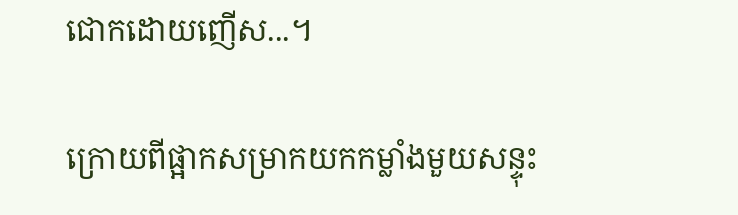ជោកដោយញើស...។

ក្រោយពីផ្អាកសម្រាកយកកម្លាំងមួយសន្ទុះ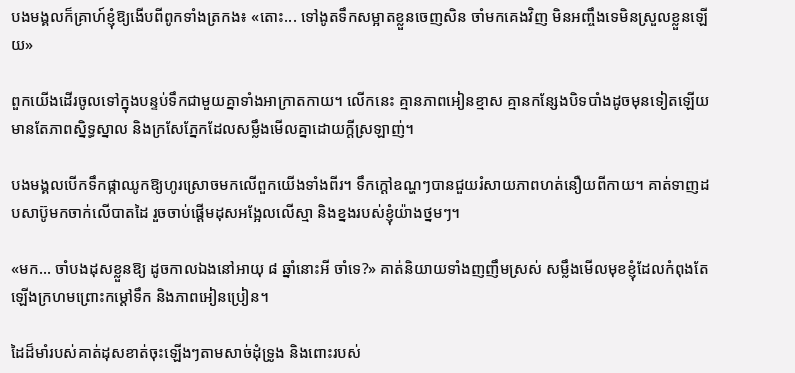បងមង្គលក៏គ្រាហ៍ខ្ញុំឱ្យងើបពីពូកទាំងត្រកង៖ «តោះ... ទៅងូតទឹកសម្អាតខ្លួនចេញសិន ចាំមកគេងវិញ មិនអញ្ចឹងទេមិនស្រួលខ្លួនឡើយ»

ពួកយើងដើរចូលទៅក្នុងបន្ទប់ទឹកជាមួយគ្នាទាំងអាក្រាតកាយ។ លើកនេះ គ្មានភាពអៀនខ្មាស គ្មានកន្សែងបិទបាំងដូចមុនទៀតឡើយ មានតែភាពស្និទ្ធស្នាល និងក្រសែភ្នែកដែលសម្លឹងមើលគ្នាដោយក្ដីស្រឡាញ់។

បងមង្គលបើកទឹកផ្កាឈូកឱ្យហូរស្រោចមកលើពួកយើងទាំងពីរ។ ទឹកក្ដៅឧណ្ហៗបានជួយរំសាយភាពហត់នឿយពីកាយ។ គាត់ទាញដបសាប៊ូមកចាក់លើបាតដៃ រួចចាប់ផ្ដើមដុសអង្អែលលើស្មា និងខ្នងរបស់ខ្ញុំយ៉ាងថ្នមៗ។

«មក... ចាំបងដុសខ្លួនឱ្យ ដូចកាលឯងនៅអាយុ ៨ ឆ្នាំនោះអី ចាំទេ?» គាត់និយាយទាំងញញឹមស្រស់ សម្លឹងមើលមុខខ្ញុំដែលកំពុងតែឡើងក្រហមព្រោះកម្ដៅទឹក និងភាពអៀនប្រៀន។

ដៃដ៏មាំរបស់គាត់ដុសខាត់ចុះឡើងៗតាមសាច់ដុំទ្រូង និងពោះរបស់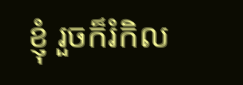ខ្ញុំ រួចក៏រំកិល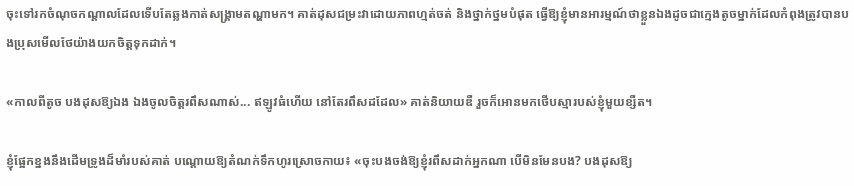ចុះទៅរកចំណុចកណ្ដាលដែលទើបតែឆ្លងកាត់សង្គ្រាមតណ្ហាមក។ គាត់ដុសជម្រះវាដោយភាពហ្មត់ចត់ និងថ្នាក់ថ្នមបំផុត ធ្វើឱ្យខ្ញុំមានអារម្មណ៍ថាខ្លួនឯងដូចជាក្មេងតូចម្នាក់ដែលកំពុងត្រូវបានបងប្រុសមើលថែយ៉ាងយកចិត្តទុកដាក់។

«កាលពីតូច បងដុសឱ្យឯង ឯងចូលចិត្តរពឹសណាស់... ឥឡូវធំហើយ នៅតែរពឹសដដែល» គាត់និយាយឌឺ រួចក៏អោនមកថើបស្មារបស់ខ្ញុំមួយខ្សឺត។

ខ្ញុំផ្អែកខ្នងនឹងដើមទ្រូងដ៏មាំរបស់គាត់ បណ្ដោយឱ្យតំណក់ទឹកហូរស្រោចកាយ៖ «ចុះបងចង់ឱ្យខ្ញុំរពឹសដាក់អ្នកណា បើមិនមែនបង? បងដុសឱ្យ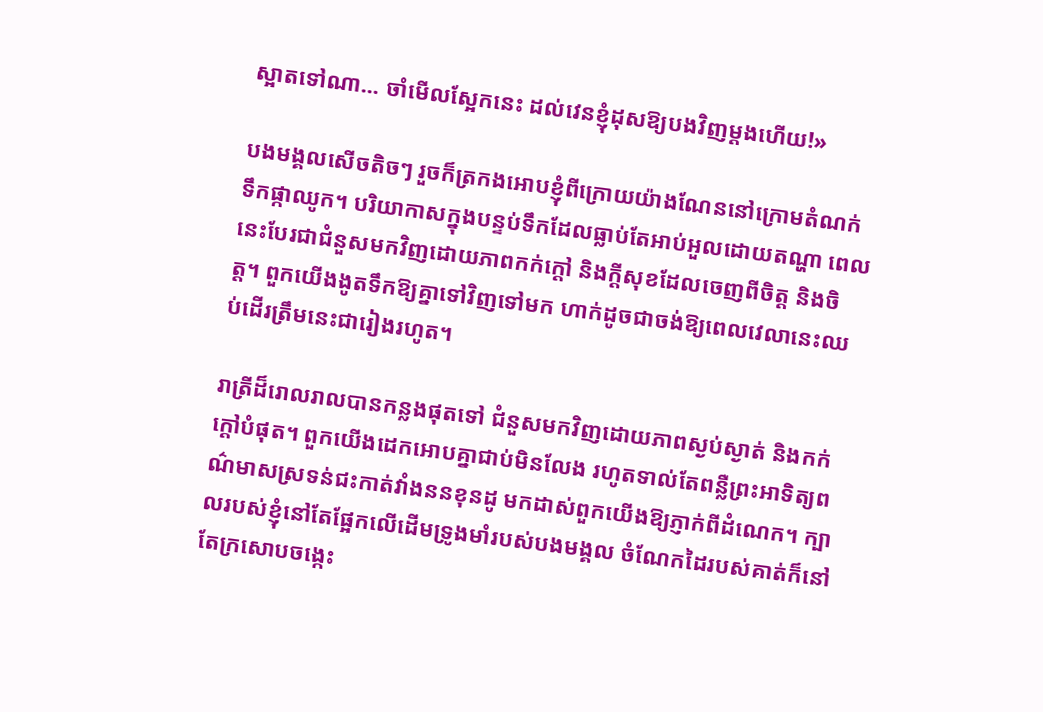ស្អាតទៅណា... ចាំមើលស្អែកនេះ ដល់វេនខ្ញុំដុសឱ្យបងវិញម្ដងហើយ!»

បងមង្គលសើចតិចៗ រួចក៏ត្រកងអោបខ្ញុំពីក្រោយយ៉ាងណែននៅក្រោមតំណក់ទឹកផ្កាឈូក។ បរិយាកាសក្នុងបន្ទប់ទឹកដែលធ្លាប់តែអាប់អួលដោយតណ្ហា ពេលនេះបែរជាជំនួសមកវិញដោយភាពកក់ក្ដៅ និងក្ដីសុខដែលចេញពីចិត្ត និងចិត្ត។ ពួកយើងងូតទឹកឱ្យគ្នាទៅវិញទៅមក ហាក់ដូចជាចង់ឱ្យពេលវេលានេះឈប់ដើរត្រឹមនេះជារៀងរហូត។

រាត្រីដ៏រោលរាលបានកន្លងផុតទៅ ជំនួសមកវិញដោយភាពស្ងប់ស្ងាត់ និងកក់ក្តៅបំផុត។ ពួកយើងដេកអោបគ្នាជាប់មិនលែង រហូតទាល់តែពន្លឺព្រះអាទិត្យពណ៌មាសស្រទន់ជះកាត់វាំងននខុនដូ មកដាស់ពួកយើងឱ្យភ្ញាក់ពីដំណេក។ ក្បាលរបស់ខ្ញុំនៅតែផ្អែកលើដើមទ្រូងមាំរបស់បងមង្គល ចំណែកដៃរបស់គាត់ក៏នៅតែក្រសោបចង្កេះ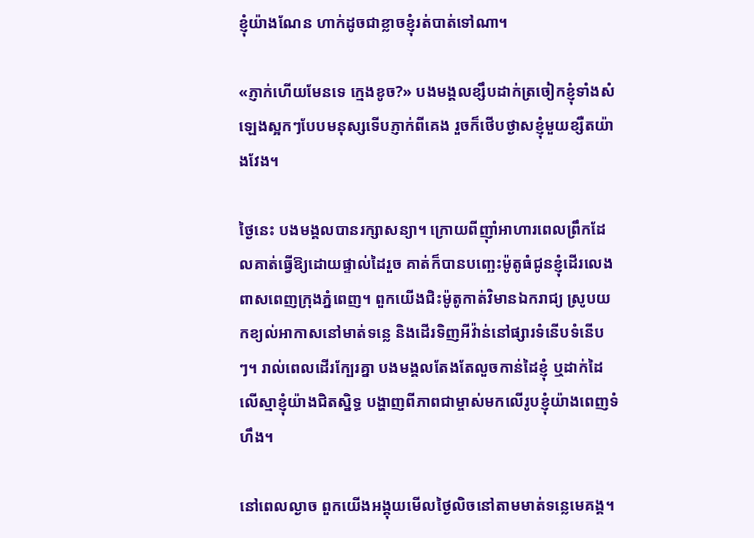ខ្ញុំយ៉ាងណែន ហាក់ដូចជាខ្លាចខ្ញុំរត់បាត់ទៅណា។

«ភ្ញាក់ហើយមែនទេ ក្មេងខូច?» បងមង្គលខ្សឹបដាក់ត្រចៀកខ្ញុំទាំងសំឡេងស្អកៗបែបមនុស្សទើបភ្ញាក់ពីគេង រួចក៏ថើបថ្ងាសខ្ញុំមួយខ្សឺតយ៉ាងវែង។

ថ្ងៃនេះ បងមង្គលបានរក្សាសន្យា។ ក្រោយពីញ៉ាំអាហារពេលព្រឹកដែលគាត់ធ្វើឱ្យដោយផ្ទាល់ដៃរួច គាត់ក៏បានបញ្ឆេះម៉ូតូធំជូនខ្ញុំដើរលេងពាសពេញក្រុងភ្នំពេញ។ ពួកយើងជិះម៉ូតូកាត់វិមានឯករាជ្យ ស្រូបយកខ្យល់អាកាសនៅមាត់ទន្លេ និងដើរទិញអីវ៉ាន់នៅផ្សារទំនើបទំនើបៗ។ រាល់ពេលដើរក្បែរគ្នា បងមង្គលតែងតែលួចកាន់ដៃខ្ញុំ ឬដាក់ដៃលើស្មាខ្ញុំយ៉ាងជិតស្និទ្ធ បង្ហាញពីភាពជាម្ចាស់មកលើរូបខ្ញុំយ៉ាងពេញទំហឹង។

នៅពេលល្ងាច ពួកយើងអង្គុយមើលថ្ងៃលិចនៅតាមមាត់ទន្លេមេគង្គ។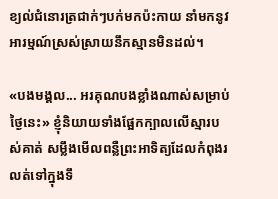ខ្យល់ជំនោរត្រជាក់ៗបក់មកប៉ះកាយ នាំមកនូវអារម្មណ៍ស្រស់ស្រាយនឹកស្មានមិនដល់។

«បងមង្គល... អរគុណបងខ្លាំងណាស់សម្រាប់ថ្ងៃនេះ» ខ្ញុំនិយាយទាំងផ្អែកក្បាលលើស្មារបស់គាត់ សម្លឹងមើលពន្លឺព្រះអាទិត្យដែលកំពុងរលត់ទៅក្នុងទឹ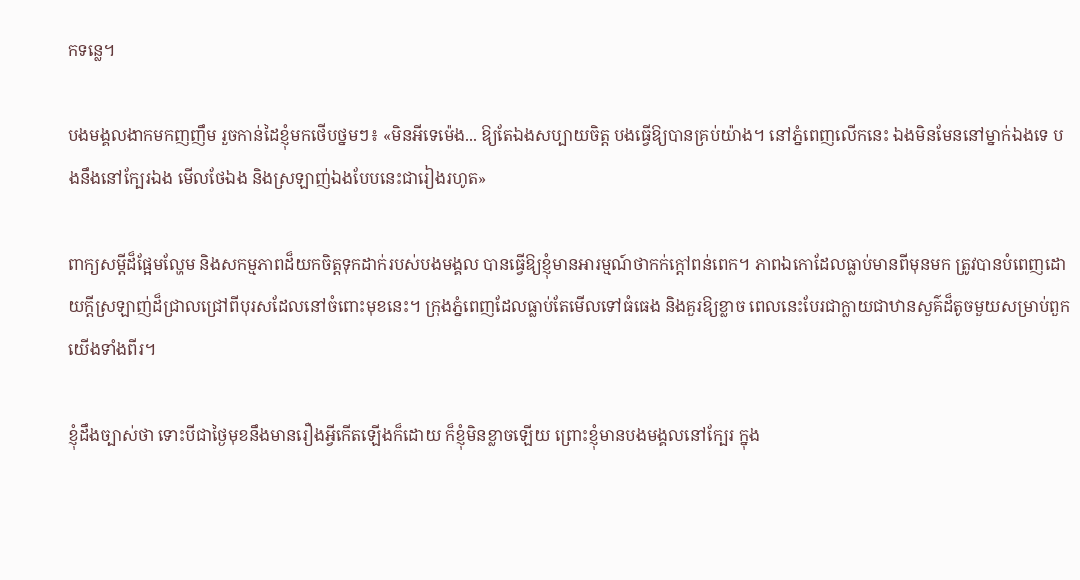កទន្លេ។

បងមង្គលងាកមកញញឹម រួចកាន់ដៃខ្ញុំមកថើបថ្នមៗ៖ «មិនអីទេម៉េង... ឱ្យតែឯងសប្បាយចិត្ត បងធ្វើឱ្យបានគ្រប់យ៉ាង។ នៅភ្នំពេញលើកនេះ ឯងមិនមែននៅម្នាក់ឯងទេ បងនឹងនៅក្បែរឯង មើលថែឯង និងស្រឡាញ់ឯងបែបនេះជារៀងរហូត»

ពាក្យសម្ដីដ៏ផ្អែមល្ហែម និងសកម្មភាពដ៏យកចិត្តទុកដាក់របស់បងមង្គល បានធ្វើឱ្យខ្ញុំមានអារម្មណ៍ថាកក់ក្ដៅពន់ពេក។ ភាពឯកោដែលធ្លាប់មានពីមុនមក ត្រូវបានបំពេញដោយក្ដីស្រឡាញ់ដ៏ជ្រាលជ្រៅពីបុរសដែលនៅចំពោះមុខនេះ។ ក្រុងភ្នំពេញដែលធ្លាប់តែមើលទៅធំធេង និងគួរឱ្យខ្លាច ពេលនេះបែរជាក្លាយជាឋានសួគ៌ដ៏តូចមួយសម្រាប់ពួកយើងទាំងពីរ។

ខ្ញុំដឹងច្បាស់ថា ទោះបីជាថ្ងៃមុខនឹងមានរឿងអ្វីកើតឡើងក៏ដោយ ក៏ខ្ញុំមិនខ្លាចឡើយ ព្រោះខ្ញុំមានបងមង្គលនៅក្បែរ ក្នុង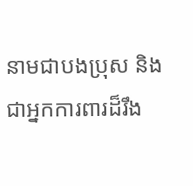នាមជាបងប្រុស និងជាអ្នកការពារដ៏រឹង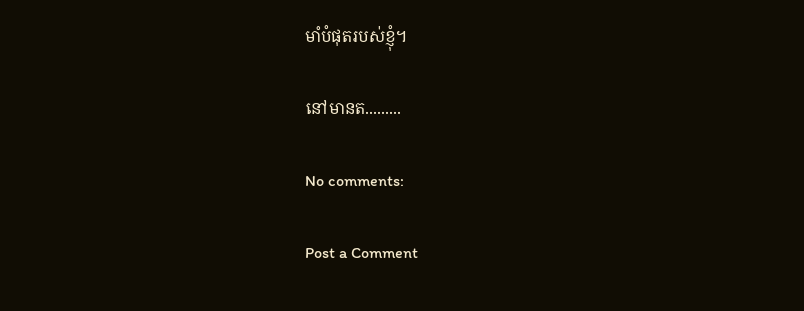មាំបំផុតរបស់ខ្ញុំ។

នៅមានត.........

No comments:

Post a Comment